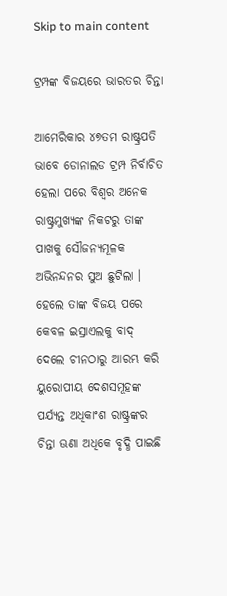Skip to main content

ଟ୍ରମ୍ପଙ୍କ ବିଜୟରେ ଭାରତର ଚିନ୍ତା

ଆମେରିକାର ୪୭ତମ ରାଷ୍ଟ୍ରପତି ଭାବେ ଡୋନାଲଡ ଟ୍ରମ୍ପ ନିର୍ବାଚିତ ହେଲା ପରେ ବିଶ୍ୱର ଅନେକ ରାଷ୍ଟ୍ରମୁଖ୍ୟଙ୍କ ନିକଟରୁ ତାଙ୍କ ପାଖକୁ ସୌଜନ୍ୟମୂଳକ ଅଭିନନ୍ଦନର ସୁଅ ଛୁଟିଲା । ହେଲେ ତାଙ୍କ ବିଜୟ ପରେ କେବଳ ଇସ୍ରାଏଲକୁ ବାଦ୍ ଦେଲେ ଚୀନଠାରୁ ଆରମ୍ଭ କରି ୟୁରୋପୀୟ ଦେଶସମୂହଙ୍କ ପର୍ଯ୍ୟନ୍ତ ଅଧିକାଂଶ ରାଷ୍ଟ୍ରଙ୍କର ଚିନ୍ତା ଊଣା ଅଧିକେ ବୃଦ୍ଧି ପାଇଛି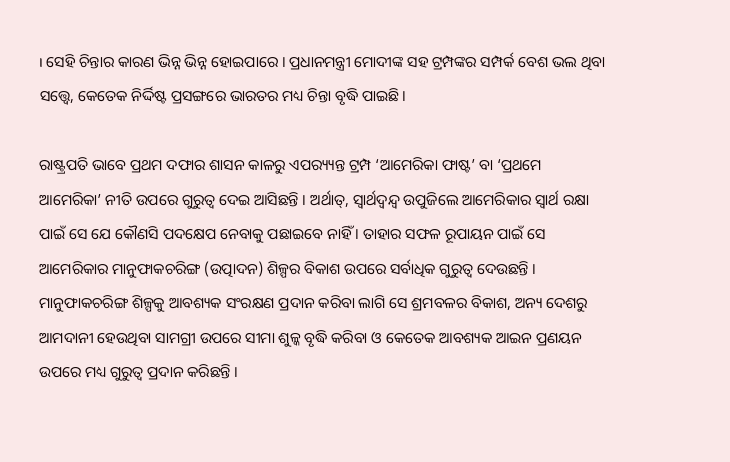। ସେହି ଚିନ୍ତାର କାରଣ ଭିନ୍ନ ଭିନ୍ନ ହୋଇପାରେ । ପ୍ରଧାନମନ୍ତ୍ରୀ ମୋଦୀଙ୍କ ସହ ଟ୍ରମ୍ପଙ୍କର ସମ୍ପର୍କ ବେଶ ଭଲ ଥିବା ସତ୍ତ୍ୱେ, କେତେକ ନିର୍ଦ୍ଦିଷ୍ଟ ପ୍ରସଙ୍ଗରେ ଭାରତର ମଧ୍ୟ ଚିନ୍ତା ବୃଦ୍ଧି ପାଇଛି ।

ରାଷ୍ଟ୍ରପତି ଭାବେ ପ୍ରଥମ ଦଫାର ଶାସନ କାଳରୁ ଏପର‌୍ୟ୍ୟନ୍ତ ଟ୍ରମ୍ପ ‘ଆମେରିକା ଫାଷ୍ଟ’ ବା ‘ପ୍ରଥମେ ଆମେରିକା’ ନୀତି ଉପରେ ଗୁରୁତ୍ୱ ଦେଇ ଆସିଛନ୍ତି । ଅର୍ଥାତ୍, ସ୍ୱାର୍ଥଦ୍ୱନ୍ଦ୍ୱ ଉପୁଜିଲେ ଆମେରିକାର ସ୍ୱାର୍ଥ ରକ୍ଷା ପାଇଁ ସେ ଯେ କୌଣସି ପଦକ୍ଷେପ ନେବାକୁ ପଛାଇବେ ନାହିଁ । ତାହାର ସଫଳ ରୂପାୟନ ପାଇଁ ସେ ଆମେରିକାର ମାନୁଫାକଚରିଙ୍ଗ (ଉତ୍ପାଦନ) ଶିଳ୍ପର ବିକାଶ ଉପରେ ସର୍ବାଧିକ ଗୁରୁତ୍ୱ ଦେଉଛନ୍ତି । ମାନୁଫାକଚରିଙ୍ଗ ଶିଳ୍ପକୁ ଆବଶ୍ୟକ ସଂରକ୍ଷଣ ପ୍ରଦାନ କରିବା ଲାଗି ସେ ଶ୍ରମବଳର ବିକାଶ, ଅନ୍ୟ ଦେଶରୁ ଆମଦାନୀ ହେଉଥିବା ସାମଗ୍ରୀ ଉପରେ ସୀମା ଶୁଳ୍କ ବୃଦ୍ଧି କରିବା ଓ କେତେକ ଆବଶ୍ୟକ ଆଇନ ପ୍ରଣୟନ ଉପରେ ମଧ୍ୟ ଗୁରୁତ୍ୱ ପ୍ରଦାନ କରିଛନ୍ତି ।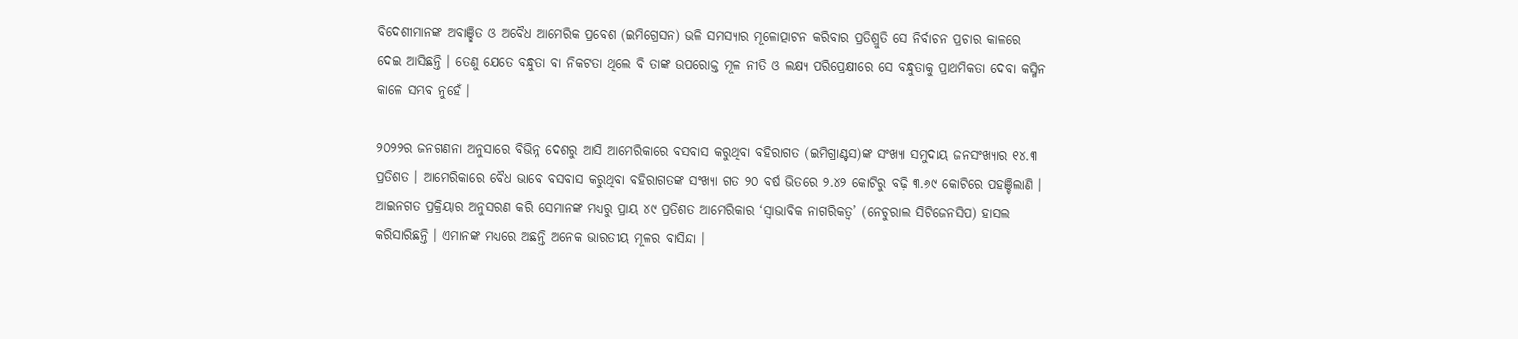ବିଦେଶୀମାନଙ୍କ ଅବାଞ୍ଛିତ ଓ ଅବୈଧ ଆମେରିକ ପ୍ରବେଶ (ଇମିଗ୍ରେସନ) ଭଳି ସମସ୍ୟାର ମୂଳୋତ୍ପାଟନ କରିବାର ପ୍ରତିଶ୍ରୁତି ସେ ନିର୍ବାଚନ ପ୍ରଚାର କାଳରେ ଦେଇ ଆସିଛନ୍ତି । ତେଣୁ ଯେତେ ବନ୍ଧୁତା ବା ନିକଟତା ଥିଲେ ବି ତାଙ୍କ ଉପରୋକ୍ତ ମୂଳ ନୀତି ଓ ଲକ୍ଷ୍ୟ ପରିପ୍ରେକ୍ଷୀରେ ସେ ବନ୍ଧୁତାକୁ ପ୍ରାଥମିକତା ଦେବା କସ୍ମିନ କାଳେ ସମ୍ଭବ ନୁହେଁ ।

୨୦୨୨ର ଜନଗଣନା ଅନୁସାରେ ବିଭିନ୍ନ ଦେଶରୁ ଆସି ଆମେରିକାରେ ବସବାସ କରୁଥିବା ବହିରାଗତ (ଇମିଗ୍ରାଣ୍ଟସ)ଙ୍କ ସଂଖ୍ୟା ସମୁଦାୟ ଜନସଂଖ୍ୟାର ୧୪.୩ ପ୍ରତିଶତ । ଆମେରିକାରେ ବୈଧ ଭାବେ ବସବାସ କରୁଥିବା ବହିରାଗତଙ୍କ ସଂଖ୍ୟା ଗତ ୨୦ ବର୍ଷ ଭିତରେ ୨.୪୨ କୋଟିରୁ ବଢ଼ି ୩.୬୯ କୋଟିରେ ପହଞ୍ଚିଲାଣି । ଆଇନଗତ ପ୍ରକ୍ରିୟାର ଅନୁସରଣ କରି ସେମାନଙ୍କ ମଧ୍ୟରୁ ପ୍ରାୟ ୪୯ ପ୍ରତିଶତ ଆମେରିକାର ‘ସ୍ୱାଭାବିକ ନାଗରିକତ୍ୱ’ (ନେଚୁରାଲ ସିଟିଜେନସିପ) ହାସଲ କରିସାରିଛନ୍ତି । ଏମାନଙ୍କ ମଧ୍ୟରେ ଅଛନ୍ତି ଅନେକ ଭାରତୀୟ ମୂଳର ବାସିନ୍ଦା ।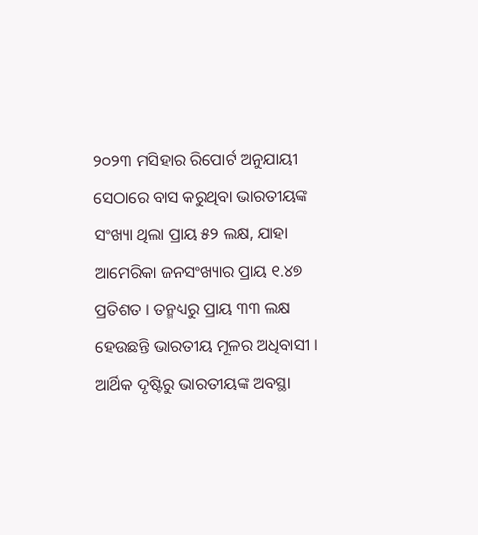୨୦୨୩ ମସିହାର ରିପୋର୍ଟ ଅନୁଯାୟୀ ସେଠାରେ ବାସ କରୁଥିବା ଭାରତୀୟଙ୍କ ସଂଖ୍ୟା ଥିଲା ପ୍ରାୟ ୫୨ ଲକ୍ଷ, ଯାହା ଆମେରିକା ଜନସଂଖ୍ୟାର ପ୍ରାୟ ୧.୪୭ ପ୍ରତିଶତ । ତନ୍ମଧ୍ୟରୁ ପ୍ରାୟ ୩୩ ଲକ୍ଷ ହେଉଛନ୍ତି ଭାରତୀୟ ମୂଳର ଅଧିବାସୀ । ଆର୍ଥିକ ଦୃଷ୍ଟିରୁ ଭାରତୀୟଙ୍କ ଅବସ୍ଥା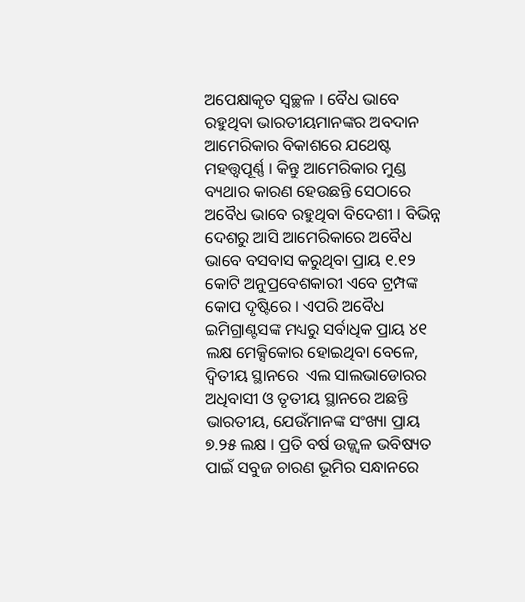ଅପେକ୍ଷାକୃତ ସ୍ୱଚ୍ଛଳ । ବୈଧ ଭାବେ ରହୁଥିବା ଭାରତୀୟମାନଙ୍କର ଅବଦାନ ଆମେରିକାର ବିକାଶରେ ଯଥେଷ୍ଟ ମହତ୍ତ୍ୱପୂର୍ଣ୍ଣ । କିନ୍ତୁ ଆମେରିକାର ମୁଣ୍ଡ ବ୍ୟଥାର କାରଣ ହେଉଛନ୍ତି ସେଠାରେ ଅବୈଧ ଭାବେ ରହୁଥିବା ବିଦେଶୀ । ବିଭିନ୍ନ ଦେଶରୁ ଆସି ଆମେରିକାରେ ଅବୈଧ ଭାବେ ବସବାସ କରୁଥିବା ପ୍ରାୟ ୧.୧୨ କୋଟି ଅନୁପ୍ରବେଶକାରୀ ଏବେ ଟ୍ରମ୍ପଙ୍କ କୋପ ଦୃଷ୍ଟିରେ । ଏପରି ଅବୈଧ ଇମିଗ୍ରାଣ୍ଟସଙ୍କ ମଧ୍ୟରୁ ସର୍ବାଧିକ ପ୍ରାୟ ୪୧ ଲକ୍ଷ ମେକ୍ସିକୋର ହୋଇଥିବା ବେଳେ, ଦ୍ୱିତୀୟ ସ୍ଥାନରେ  ଏଲ ସାଲଭାଡୋରର ଅଧିବାସୀ ଓ ତୃତୀୟ ସ୍ଥାନରେ ଅଛନ୍ତି ଭାରତୀୟ, ଯେଉଁମାନଙ୍କ ସଂଖ୍ୟା ପ୍ରାୟ ୭.୨୫ ଲକ୍ଷ । ପ୍ରତି ବର୍ଷ ଉଜ୍ଜ୍ୱଳ ଭବିଷ୍ୟତ ପାଇଁ ସବୁଜ ଚାରଣ ଭୂମିର ସନ୍ଧାନରେ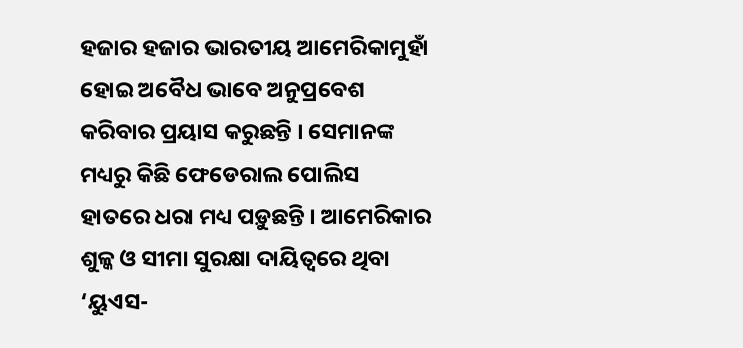ହଜାର ହଜାର ଭାରତୀୟ ଆମେରିକାମୁହାଁ ହୋଇ ଅବୈଧ ଭାବେ ଅନୁପ୍ରବେଶ କରିବାର ପ୍ରୟାସ କରୁଛନ୍ତି । ସେମାନଙ୍କ ମଧ୍ୟରୁ କିଛି ଫେଡେରାଲ ପୋଲିସ ହାତରେ ଧରା ମଧ୍ୟ ପଡ଼ୁଛନ୍ତି । ଆମେରିକାର ଶୁଳ୍କ ଓ ସୀମା ସୁରକ୍ଷା ଦାୟିତ୍ୱରେ ଥିବା ‘ୟୁଏସ-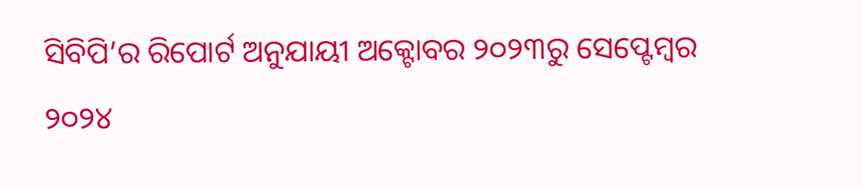ସିବିପି’ର ରିପୋର୍ଟ ଅନୁଯାୟୀ ଅକ୍ଟୋବର ୨୦୨୩ରୁ ସେପ୍ଟେମ୍ୱର ୨୦୨୪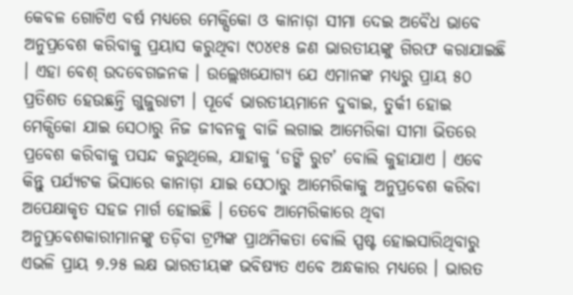କେବଳ ଗୋଟିଏ ବର୍ଷ ମଧ୍ୟରେ ମେକ୍ସିକୋ ଓ କାନାଡ଼ା ସୀମା ଦେଇ ଅବୈଧ ଭାବେ ଅନୁପ୍ରବେଶ କରିବାକୁ ପ୍ରୟାସ କରୁଥିବା ୯୦୪୧୫ ଜଣ ଭାରତୀୟଙ୍କୁ ଗିରଫ କରାଯାଇଛି । ଏହା ବେଶ୍ ଉଦବେଗଜନକ । ଉଲ୍ଲେଖଯୋଗ୍ୟ ଯେ ଏମାନଙ୍କ ମଧ୍ୟରୁ ପ୍ରାୟ ୫୦ ପ୍ରତିଶତ ହେଉଛନ୍ତି ଗୁଜୁରାଟୀ । ପୂର୍ବେ ଭାରତୀୟମାନେ ଦୁବାଇ, ତୁର୍କୀ ହୋଇ ମେକ୍ସିକୋ ଯାଇ ସେଠାରୁ ନିଜ ଜୀବନକୁ ବାଜି ଲଗାଇ ଆମେରିକା ସୀମା ଭିତରେ ପ୍ରବେଶ କରିବାକୁ ପସନ୍ଦ କରୁଥିଲେ, ଯାହାକୁ ‘ଡଙ୍କି ରୁଟ’ ବୋଲି କୁହାଯାଏ । ଏବେ କିନ୍ତୁ ପର୍ଯ୍ୟଟକ ଭିସାରେ କାନାଡ଼ା ଯାଇ ସେଠାରୁ ଆମେରିକାକୁ ଅନୁପ୍ରବେଶ କରିବା ଅପେକ୍ଷାକୃତ ସହଜ ମାର୍ଗ ହୋଇଛି । ତେବେ ଆମେରିକାରେ ଥିବା ଅନୁପ୍ରବେଶକାରୀମାନଙ୍କୁ ତଡ଼ିବା ଟ୍ରମ୍ପଙ୍କ ପ୍ରାଥମିକତା ବୋଲି ସ୍ପଷ୍ଟ ହୋଇସାରିଥିବାରୁ ଏଭଳି ପ୍ରାୟ ୭.୨୫ ଲକ୍ଷ ଭାରତୀୟଙ୍କ ଭବିଷ୍ୟତ ଏବେ ଅନ୍ଧକାର ମଧ୍ୟରେ । ଭାରତ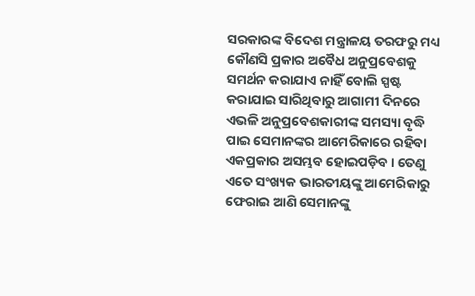ସରକାରଙ୍କ ବିଦେଶ ମନ୍ତ୍ରାଳୟ ତରଫରୁ ମଧ୍ୟ କୌଣସି ପ୍ରକାର ଅବୈଧ ଅନୁପ୍ରବେଶକୁ ସମର୍ଥନ କରାଯାଏ ନାହିଁ ବୋଲି ସ୍ପଷ୍ଟ କରାଯାଇ ସାରିଥିବାରୁ ଆଗାମୀ ଦିନରେ ଏଭଳି ଅନୁପ୍ରବେଶକାରୀଙ୍କ ସମସ୍ୟା ବୃଦ୍ଧି ପାଇ ସେମାନଙ୍କର ଆମେରିକାରେ ରହିବା ଏକପ୍ରକାର ଅସମ୍ଭବ ହୋଇପଡ଼ିବ । ତେଣୁ ଏତେ ସଂଖ୍ୟକ ଭାରତୀୟଙ୍କୁ ଆମେରିକାରୁ ଫେରାଇ ଆଣି ସେମାନଙ୍କୁ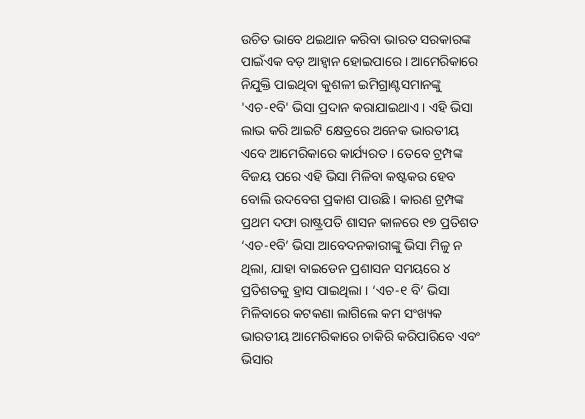ଉଚିତ ଭାବେ ଥଇଥାନ କରିବା ଭାରତ ସରକାରଙ୍କ ପାଇଁଏକ ବଡ଼ ଆହ୍ୱାନ ହୋଇପାରେ । ଆମେରିକାରେ ନିଯୁକ୍ତି ପାଇଥିବା କୁଶଳୀ ଇମିଗ୍ରାଣ୍ଟସମାନଙ୍କୁ 'ଏଚ-୧ବି' ଭିସା ପ୍ରଦାନ କରାଯାଇଥାଏ । ଏହି ଭିସା ଲାଭ କରି ଆଇଟି କ୍ଷେତ୍ରରେ ଅନେକ ଭାରତୀୟ ଏବେ ଆମେରିକାରେ କାର୍ଯ୍ୟରତ । ତେବେ ଟ୍ରମ୍ପଙ୍କ ବିଜୟ ପରେ ଏହି ଭିସା ମିଳିବା କଷ୍ଟକର ହେବ ବୋଲି ଉଦବେଗ ପ୍ରକାଶ ପାଉଛି । କାରଣ ଟ୍ରମ୍ପଙ୍କ ପ୍ରଥମ ଦଫା ରାଷ୍ଟ୍ରପତି ଶାସନ କାଳରେ ୧୭ ପ୍ରତିଶତ ‘ଏଚ-୧ବି’ ଭିସା ଆବେଦନକାରୀଙ୍କୁ ଭିସା ମିଳୁ ନ ଥିଲା, ଯାହା ବାଇଡେନ ପ୍ରଶାସନ ସମୟରେ ୪ ପ୍ରତିଶତକୁ ହ୍ରାସ ପାଇଥିଲା । ‘ଏଚ-୧ ବି’ ଭିସା ମିଳିବାରେ କଟକଣା ଲାଗିଲେ କମ ସଂଖ୍ୟକ ଭାରତୀୟ ଆମେରିକାରେ ଚାକିରି କରିପାରିବେ ଏବଂ ଭିସାର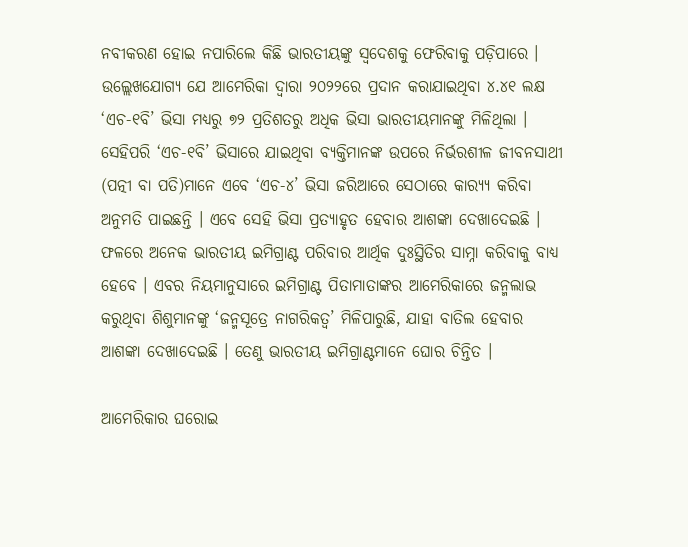ନବୀକରଣ ହୋଇ ନପାରିଲେ କିଛି ଭାରତୀୟଙ୍କୁ ସ୍ୱଦେଶକୁ ଫେରିବାକୁ ପଡ଼ିପାରେ । ଉଲ୍ଲେଖଯୋଗ୍ୟ ଯେ ଆମେରିକା ଦ୍ୱାରା ୨୦୨୨ରେ ପ୍ରଦାନ କରାଯାଇଥିବା ୪.୪୧ ଲକ୍ଷ ‘ଏଚ-୧ବି’ ଭିସା ମଧ୍ୟରୁ ୭୨ ପ୍ରତିଶତରୁ ଅଧିକ ଭିସା ଭାରତୀୟମାନଙ୍କୁ ମିଳିଥିଲା । ସେହିପରି ‘ଏଚ-୧ବି’ ଭିସାରେ ଯାଇଥିବା ବ୍ୟକ୍ତିମାନଙ୍କ ଉପରେ ନିର୍ଭରଶୀଳ ଜୀବନସାଥୀ (ପତ୍ନୀ ବା ପତି)ମାନେ ଏବେ ‘ଏଚ-୪’ ଭିସା ଜରିଆରେ ସେଠାରେ କାର‌୍ୟ୍ୟ କରିବା ଅନୁମତି ପାଇଛନ୍ତି । ଏବେ ସେହି ଭିସା ପ୍ରତ୍ୟାହୃତ ହେବାର ଆଶଙ୍କା ଦେଖାଦେଇଛି । ଫଳରେ ଅନେକ ଭାରତୀୟ ଇମିଗ୍ରାଣ୍ଟ ପରିବାର ଆର୍ଥିକ ଦୁଃସ୍ଥିତିର ସାମ୍ନା କରିବାକୁ ବାଧ୍ୟ ହେବେ । ଏବର ନିୟମାନୁସାରେ ଇମିଗ୍ରାଣ୍ଟ ପିତାମାତାଙ୍କର ଆମେରିକାରେ ଜନ୍ମଲାଭ କରୁଥିବା ଶିଶୁମାନଙ୍କୁ ‘ଜନ୍ମସୂତ୍ରେ ନାଗରିକତ୍ୱ’ ମିଳିପାରୁଛି, ଯାହା ବାତିଲ ହେବାର ଆଶଙ୍କା ଦେଖାଦେଇଛି । ତେଣୁ ଭାରତୀୟ ଇମିଗ୍ରାଣ୍ଟମାନେ ଘୋର ଚିନ୍ତିତ ।

ଆମେରିକାର ଘରୋଇ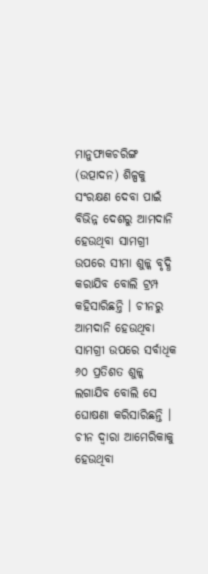ମାନୁଫାକଚରିଙ୍ଗ (ଉତ୍ପାଦନ) ଶିଳ୍ପକୁ ସଂରକ୍ଷଣ ଦେବା ପାଇଁ ବିଭିନ୍ନ ଦେଶରୁ ଆମଦାନି ହେଉଥିବା ସାମଗ୍ରୀ ଉପରେ ସୀମା ଶୁଳ୍କ ବୃଦ୍ଧି କରାଯିବ ବୋଲି ଟ୍ରମ୍ପ କହିସାରିଛନ୍ତି । ଚୀନରୁ ଆମଦାନି ହେଉଥିବା ସାମଗ୍ରୀ ଉପରେ ସର୍ବାଧିକ ୬୦ ପ୍ରତିଶତ ଶୁଳ୍କ ଲଗାଯିବ ବୋଲି ସେ ଘୋଷଣା କରିସାରିଛନ୍ତି । ଚୀନ ଦ୍ୱାରା ଆମେରିକାକୁ ହେଉଥିବା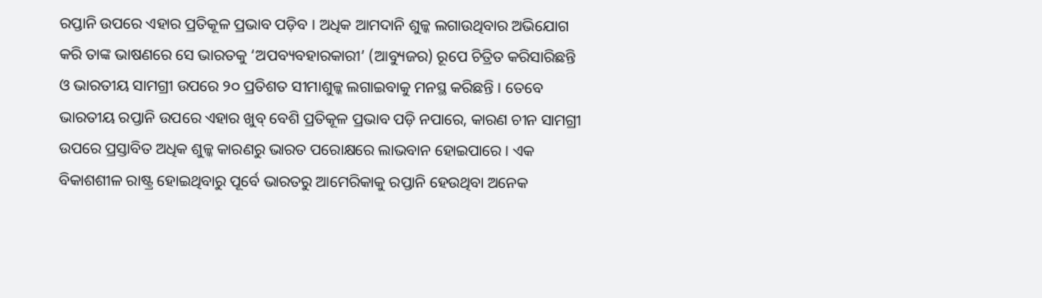ରପ୍ତାନି ଉପରେ ଏହାର ପ୍ରତିକୂଳ ପ୍ରଭାବ ପଡ଼ିବ । ଅଧିକ ଆମଦାନି ଶୁଳ୍କ ଲଗାଉଥିବାର ଅଭିଯୋଗ କରି ତାଙ୍କ ଭାଷଣରେ ସେ ଭାରତକୁ ‘ଅପବ୍ୟବହାରକାରୀ’ (ଆବ୍ୟୁଜର) ରୂପେ ଚିତ୍ରିତ କରିସାରିଛନ୍ତି ଓ ଭାରତୀୟ ସାମଗ୍ରୀ ଉପରେ ୨୦ ପ୍ରତିଶତ ସୀମାଶୁଳ୍କ ଲଗାଇବାକୁ ମନସ୍ଥ କରିଛନ୍ତି । ତେବେ ଭାରତୀୟ ରପ୍ତାନି ଉପରେ ଏହାର ଖୁବ୍ ବେଶି ପ୍ରତିକୂଳ ପ୍ରଭାବ ପଡ଼ି ନପାରେ, କାରଣ ଚୀନ ସାମଗ୍ରୀ ଉପରେ ପ୍ରସ୍ତାବିତ ଅଧିକ ଶୁଳ୍କ କାରଣରୁ ଭାରତ ପରୋକ୍ଷରେ ଲାଭବାନ ହୋଇପାରେ । ଏକ ବିକାଶଶୀଳ ରାଷ୍ଟ୍ର ହୋଇଥିବାରୁ ପୂର୍ବେ ଭାରତରୁ ଆମେରିକାକୁ ରପ୍ତାନି ହେଉଥିବା ଅନେକ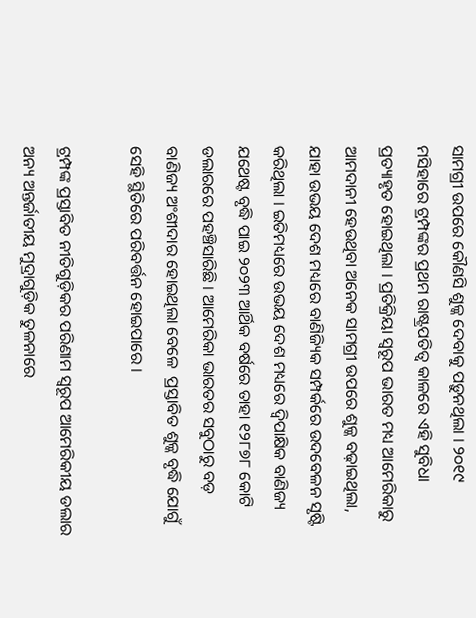ସାମଗ୍ରୀ ଉପରେ କୌଣସି ଶୁଳ୍କ ଦେବାକୁ ପଡ଼ୁନଥିଲା । ୨୦୧୯ ମସିହାରେ ଟ୍ରମ୍ପଙ୍କର ପ୍ରଥମ ରାଷ୍ଟ୍ରପତିତ୍ୱ କାଳରେ ଏହି ସୁବିଧା ପ୍ରତ୍ୟାହୃତ ହୋଇଥିଲା । ପ୍ରତିକ୍ରିୟା ସ୍ୱରୂପ ଭାରତ ମଧ୍ୟ ଆମେରିକାରୁ ଆମଦାନୀ ହେଉଥିବା ଅନେକ ସାମଗ୍ରୀ ଉପରେ ଶୁଳ୍କ ବଢ଼ାଇଥିଲା, ଯାହା ଉଭୟ ଦେଶ ମଧ୍ୟରେ ବାଣିଜ୍ୟିକ ସମ୍ପର୍କରେ ଉଦବେଳନ ସୃଷ୍ଟି କରିଥିଲା । ଇତିମଧ୍ୟରେ ଉଭୟ ଦେଶ ମଧ୍ୟରେ ଦ୍ୱିପାକ୍ଷିକ ବାଣିଜ୍ୟ ଯଥେଷ୍ଟ ବୃଦ୍ଧି ପାଇ ୨୦୨୩ ଆର୍ଥିକ ବର୍ଷରେ ତାହା ୧୨୮୭୮ କୋଟି ଡଲାରରେ ପହଞ୍ଚିସାରିଛି । ଆମେରିକା ଭାରତର ସବୁଠାରୁ ବଡ଼ ବାଣିଜ୍ୟ ଅଂଶୀଦାର ହୋଇଥିଲା ବେଳେ  ପ୍ରସ୍ତାବିତ ଶୁଳ୍କ ବୃଦ୍ଧି ଯୋଗୁଁ ସେହି ସ୍ଥିତିରେ ପରିବର୍ତ୍ତନ ହୋଇପାରେ ।

ଟ୍ରମ୍ପଙ୍କ ପ୍ରସ୍ତାବିତ ନୀତିଗୁଡ଼ିକର ପରିଣାମ ସ୍ୱରୂପ ଆମେରିକୀୟ ଡଲାର ଅନ୍ୟ ଅନ୍ତର୍ଜାତୀୟ ମୁଦ୍ରାଗୁଡ଼ିକ ତୁଳନାରେ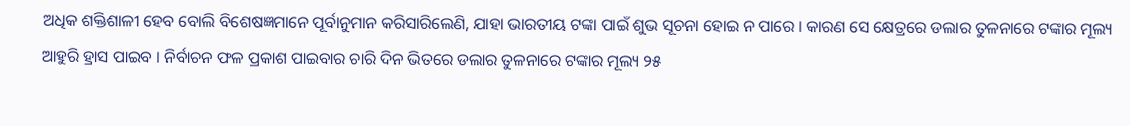ଅଧିକ ଶକ୍ତିଶାଳୀ ହେବ ବୋଲି ବିଶେଷଜ୍ଞମାନେ ପୂର୍ବାନୁମାନ କରିସାରିଲେଣି, ଯାହା ଭାରତୀୟ ଟଙ୍କା ପାଇଁ ଶୁଭ ସୂଚନା ହୋଇ ନ ପାରେ । କାରଣ ସେ କ୍ଷେତ୍ରରେ ଡଲାର ତୁଳନାରେ ଟଙ୍କାର ମୂଲ୍ୟ ଆହୁରି ହ୍ରାସ ପାଇବ । ନିର୍ବାଚନ ଫଳ ପ୍ରକାଶ ପାଇବାର ଚାରି ଦିନ ଭିତରେ ଡଲାର ତୁଳନାରେ ଟଙ୍କାର ମୂଲ୍ୟ ୨୫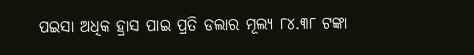ପଇସା ଅଧିକ ହ୍ରାସ ପାଇ ପ୍ରତି ଡଲାର ମୂଲ୍ୟ ୮୪.୩୮ ଟଙ୍କା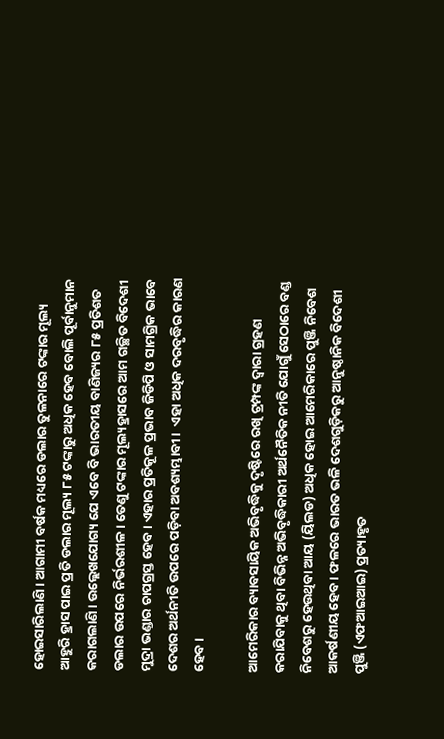ହୋଇସାରିଲାଣି । ଆଗାମୀ ବର୍ଷକ ମଧ୍ୟରେ ଡଲାର ତୁଳନାରେ ଟଙ୍କାର ମୂଲ୍ୟ ଆହୁରି ହ୍ରାସ ପାଇ ପ୍ରତି ଡଲାର ମୂଲ୍ୟ ୮୫ ଟଙ୍କାରୁ ଅଧିକ ହେବ ବୋଲି ପୂର୍ବାନୁମାନ କରାଗଲାଣି । ଉଲ୍ଲେଖଯୋଗ୍ୟ ଯେ ଏବେ ବି ଭାରତୀୟ ବାଣିଜ୍ୟର ୮୫ ପ୍ରତିଶତ ଡଲାର ଉପରେ ନିର୍ଭରଶୀଳ । ତେଣୁ ଟଙ୍କାର ମୂଲ୍ୟହ୍ରାସରେ ଆମ ଗଚ୍ଛିତ ବିଦେଶୀ ମୁଦ୍ରା ଭଣ୍ଡାର ଚାପଗ୍ରସ୍ତ ହେବ । ଏହାର ପ୍ରତିକୂଳ ପ୍ରଭାବ ଜିଡିପି ଓ ସାମଗ୍ରିକ ଭାବେ ଦେଶର ଅର୍ଥନୀତି ଉପରେ ପଡ଼ିବା ଅବଶ୍ୟମ୍ଭାବୀ ।  ଏହା ଅଧିକ ଦରବୃଦ୍ଧିର କାରଣ ହେବ ।

ଆମେରିକାର ବ୍ୟାବସାୟିକ ଅଭିବୃଦ୍ଧିକୁ ଦୃଷ୍ଟିରେ ରଖି ଟ୍ରମ୍ପଙ୍କ ଦ୍ୱାରା ଗ୍ରହଣ କରାଯିବାକୁ ଥିବା ବିଭିନ୍ନ ଅଭିବୃଦ୍ଧିକାରୀ ଅର୍ଥନୈତିକ ନୀତି ଯୋଗୁଁ ସେଠାରେ ବଣ୍ଡ ନିବେଶରୁ ହେଉଥିବା ଆୟ (ୟିଲଡ) ଅଧିକ ହୋଇ ଆମେରିକାରେ ପୁଞ୍ଜି ନିବେଶ ଆକର୍ଷଣୀୟ ହେବ । ଫଳରେ ଭାରତ ଭଳି ଦେଶଗୁଡ଼ିକରୁ ଆନୁଷ୍ଠାନିକ ବିଦେଶୀ ପୁଞ୍ଜି (ଏଫଆଇଆଇ) ପ୍ରତ୍ୟାହୃତ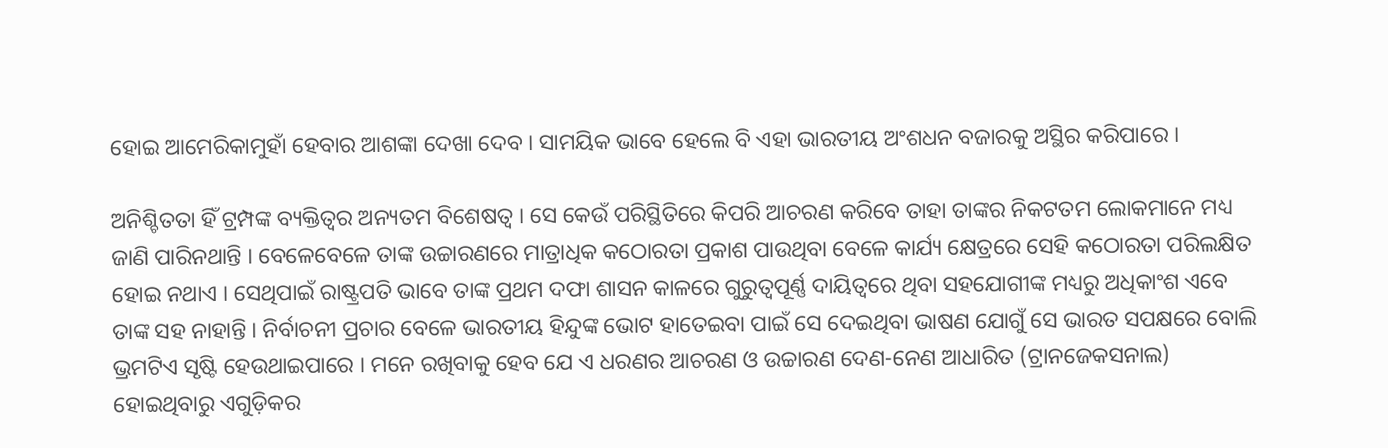ହୋଇ ଆମେରିକାମୁହାଁ ହେବାର ଆଶଙ୍କା ଦେଖା ଦେବ । ସାମୟିକ ଭାବେ ହେଲେ ବି ଏହା ଭାରତୀୟ ଅଂଶଧନ ବଜାରକୁ ଅସ୍ଥିର କରିପାରେ ।

ଅନିଶ୍ଚିତତା ହିଁ ଟ୍ରମ୍ପଙ୍କ ବ୍ୟକ୍ତିତ୍ୱର ଅନ୍ୟତମ ବିଶେଷତ୍ୱ । ସେ କେଉଁ ପରିସ୍ଥିତିରେ କିପରି ଆଚରଣ କରିବେ ତାହା ତାଙ୍କର ନିକଟତମ ଲୋକମାନେ ମଧ୍ୟ ଜାଣି ପାରିନଥାନ୍ତି । ବେଳେବେଳେ ତାଙ୍କ ଉଚ୍ଚାରଣରେ ମାତ୍ରାଧିକ କଠୋରତା ପ୍ରକାଶ ପାଉଥିବା ବେଳେ କାର୍ଯ୍ୟ କ୍ଷେତ୍ରରେ ସେହି କଠୋରତା ପରିଲକ୍ଷିତ ହୋଇ ନଥାଏ । ସେଥିପାଇଁ ରାଷ୍ଟ୍ରପତି ଭାବେ ତାଙ୍କ ପ୍ରଥମ ଦଫା ଶାସନ କାଳରେ ଗୁରୁତ୍ୱପୂର୍ଣ୍ଣ ଦାୟିତ୍ୱରେ ଥିବା ସହଯୋଗୀଙ୍କ ମଧ୍ୟରୁ ଅଧିକାଂଶ ଏବେ ତାଙ୍କ ସହ ନାହାନ୍ତି । ନିର୍ବାଚନୀ ପ୍ରଚାର ବେଳେ ଭାରତୀୟ ହିନ୍ଦୁଙ୍କ ଭୋଟ ହାତେଇବା ପାଇଁ ସେ ଦେଇଥିବା ଭାଷଣ ଯୋଗୁଁ ସେ ଭାରତ ସପକ୍ଷରେ ବୋଲି ଭ୍ରମଟିଏ ସୃଷ୍ଟି ହେଉଥାଇପାରେ । ମନେ ରଖିବାକୁ ହେବ ଯେ ଏ ଧରଣର ଆଚରଣ ଓ ଉଚ୍ଚାରଣ ଦେଣ-ନେଣ ଆଧାରିତ (ଟ୍ରାନଜେକସନାଲ) ହୋଇଥିବାରୁ ଏଗୁଡ଼ିକର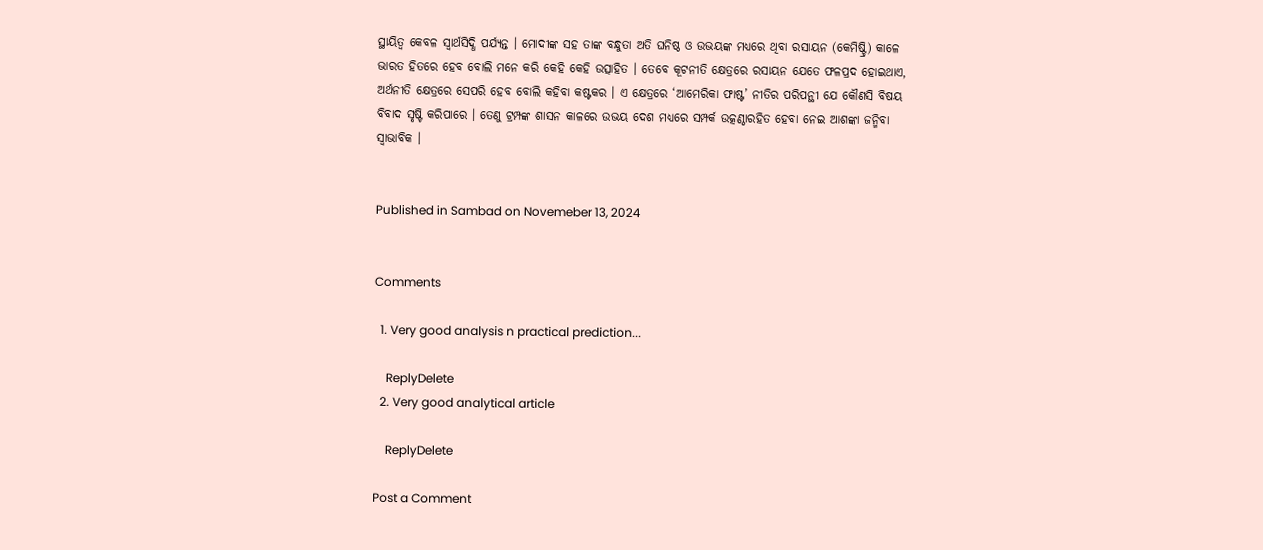ସ୍ଥାୟିତ୍ୱ କେବଳ ସ୍ୱାର୍ଥସିଦ୍ଧି ପର୍ଯ୍ୟନ୍ତ । ମୋଦୀଙ୍କ ସହ ତାଙ୍କ ବନ୍ଧୁତା ଅତି ଘନିଷ୍ଠ ଓ ଉଭୟଙ୍କ ମଧ୍ୟରେ ଥିବା ରସାୟନ (କେମିଷ୍ଟ୍ରି) କାଳେ ଭାରତ ହିତରେ ହେବ ବୋଲି ମନେ କରି କେହି କେହି ଉତ୍ସାହିତ । ତେବେ କୂଟନୀତି କ୍ଷେତ୍ରରେ ରସାୟନ ଯେତେ ଫଳପ୍ରଦ ହୋଇଥାଏ, ଅର୍ଥନୀତି କ୍ଷେତ୍ରରେ ସେପରି ହେବ ବୋଲି କହିବା କଷ୍ଟକର । ଏ କ୍ଷେତ୍ରରେ ‘ଆମେରିକା ଫାଷ୍ଟ’ ନୀତିର ପରିପନ୍ଥୀ ଯେ କୌଣସି ବିଷୟ ବିବାଦ ସୃଷ୍ଟି କରିପାରେ । ତେଣୁ ଟ୍ରମ୍ପଙ୍କ ଶାସନ କାଳରେ ଉଭୟ ଦେଶ ମଧ୍ୟରେ ସମ୍ପର୍କ ଉତ୍କଣ୍ଠାରହିତ ହେବା ନେଇ ଆଶଙ୍କା ଜନ୍ମିବା ସ୍ୱାଭାବିକ ।


Published in Sambad on Novemeber 13, 2024


Comments

  1. Very good analysis n practical prediction...

    ReplyDelete
  2. Very good analytical article

    ReplyDelete

Post a Comment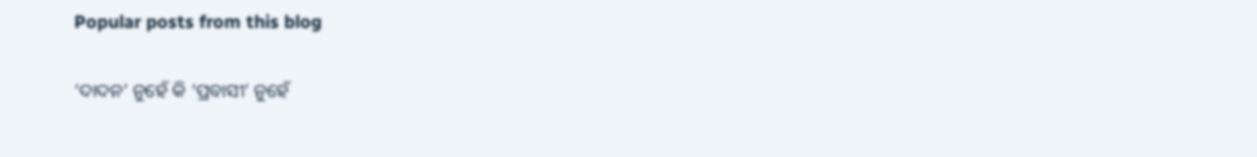Popular posts from this blog

‘ଦାଦନ’ ନୁହେଁ କି ‘ପ୍ରବାସୀ’ ନୁହେଁ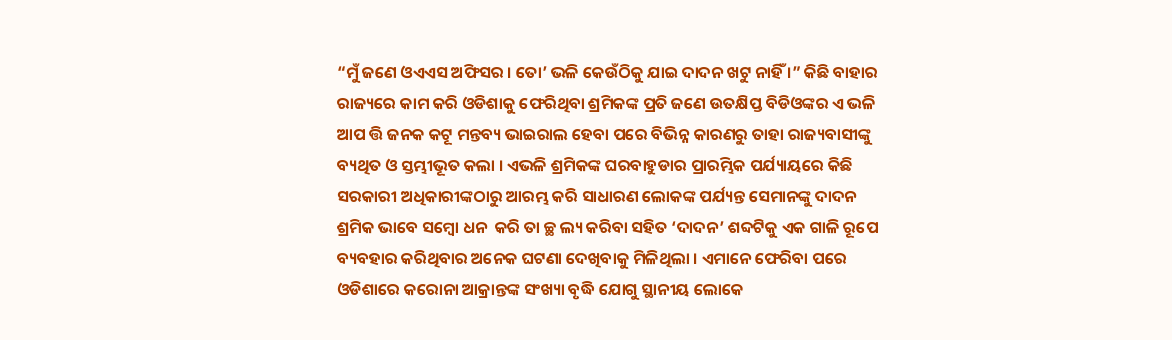“ମୁଁ ଜଣେ ଓଏଏସ ଅଫିସର । ତୋ’ ଭଳି କେଉଁଠିକୁ ଯାଇ ଦାଦନ ଖଟୁ ନାହିଁ ।” କିଛି ବାହାର ରାଜ୍ୟରେ କାମ କରି ଓଡିଶାକୁ ଫେରିଥିବା ଶ୍ରମିକଙ୍କ ପ୍ରତି ଜଣେ ଉତକ୍ଷିପ୍ତ ବିଡିଓଙ୍କର ଏ ଭଳି ଆପ ତ୍ତି ଜନକ କଟୂ ମନ୍ତବ୍ୟ ଭାଇରାଲ ହେବା ପରେ ବିଭିନ୍ନ କାରଣରୁ ତାହା ରାଜ୍ୟବାସୀଙ୍କୁ ବ୍ୟଥିତ ଓ ସ୍ତମ୍ଭୀଭୂତ କଲା । ଏଭଳି ଶ୍ରମିକଙ୍କ ଘରବାହୁଡାର ପ୍ରାରମ୍ଭିକ ପର୍ଯ୍ୟାୟରେ କିଛି ସରକାରୀ ଅଧିକାରୀଙ୍କଠାରୁ ଆରମ୍ଭ କରି ସାଧାରଣ ଲୋକଙ୍କ ପର୍ଯ୍ୟନ୍ତ ସେମାନଙ୍କୁ ଦାଦନ ଶ୍ରମିକ ଭାବେ ସମ୍ବୋ ଧନ  କରି ତା ଚ୍ଛ ଲ୍ୟ କରିବା ସହିତ ‘ଦାଦନ’ ଶବ୍ଦଟିକୁ ଏକ ଗାଳି ରୂପେ ବ୍ୟବହାର କରିଥିବାର ଅନେକ ଘଟଣା ଦେଖିବାକୁ ମିଳିଥିଲା । ଏମାନେ ଫେରିବା ପରେ ଓଡିଶାରେ କରୋନା ଆକ୍ରାନ୍ତଙ୍କ ସଂଖ୍ୟା ବୃଦ୍ଧି ଯୋଗୁ ସ୍ଥାନୀୟ ଲୋକେ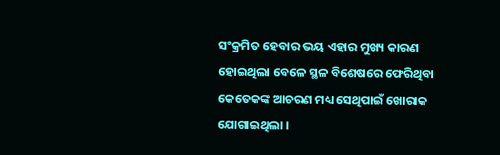ସଂକ୍ରମିତ ହେବାର ଭୟ ଏହାର ମୁଖ୍ୟ କାରଣ ହୋଇଥିଲା ବେଳେ ସ୍ଥଳ ବିଶେଷରେ ଫେରିଥିବା କେତେକଙ୍କ ଆଚରଣ ମଧ୍ୟ ସେଥିପାଇଁ ଖୋରାକ ଯୋଗାଇଥିଲା ।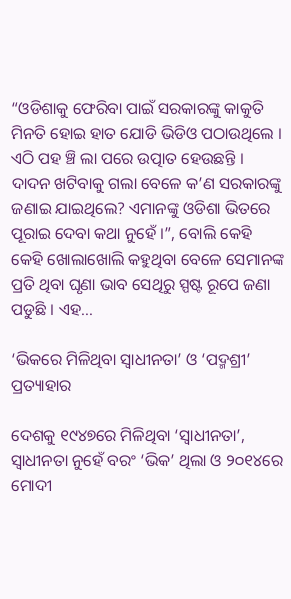“ଓଡିଶାକୁ ଫେରିବା ପାଇଁ ସରକାରଙ୍କୁ କାକୁତି ମିନତି ହୋଇ ହାତ ଯୋଡି ଭିଡିଓ ପଠାଉଥିଲେ । ଏଠି ପହ ଞ୍ଚି ଲା ପରେ ଉତ୍ପାତ ହେଉଛନ୍ତି । ଦାଦନ ଖଟିବାକୁ ଗଲା ବେଳେ କ’ଣ ସରକାରଙ୍କୁ ଜଣାଇ ଯାଇଥିଲେ? ଏମାନଙ୍କୁ ଓଡିଶା ଭିତରେ ପୂରାଇ ଦେବା କଥା ନୁହେଁ ।”, ବୋଲି କେହି କେହି ଖୋଲାଖୋଲି କହୁଥିବା ବେଳେ ସେମାନଙ୍କ ପ୍ରତି ଥିବା ଘୃଣା ଭାବ ସେଥିରୁ ସ୍ପଷ୍ଟ ରୂପେ ଜଣା ପଡୁଛି । ଏହ...

‘ଭିକରେ ମିଳିଥିବା ସ୍ୱାଧୀନତା’ ଓ ‘ପଦ୍ମଶ୍ରୀ’ ପ୍ରତ୍ୟାହାର

ଦେଶକୁ ୧୯୪୭ରେ ମିଳିଥିବା ‘ସ୍ୱାଧୀନତା’, ସ୍ୱାଧୀନତା ନୁହେଁ ବରଂ ‘ଭିକ’ ଥିଲା ଓ ୨୦୧୪ରେ ମୋଦୀ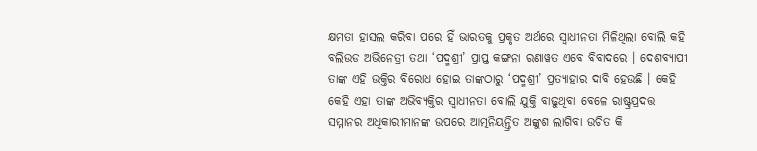କ୍ଷମତା ହାସଲ କରିବା ପରେ ହିଁ ଭାରତକୁ ପ୍ରକୃତ ଅର୍ଥରେ ସ୍ୱାଧୀନତା ମିଳିଥିଲା ବୋଲି କହି ବଲିଉଡ ଅଭିନେତ୍ରୀ ତଥା ‘ପଦ୍ମଶ୍ରୀ’ ପ୍ରାପ୍ତ କଙ୍ଗନା ରଣାୱତ ଏବେ ବିବାଦରେ । ଦେଶବ୍ୟାପୀ ତାଙ୍କ ଏହି ଉକ୍ତିର ବିରୋଧ ହୋଇ ତାଙ୍କଠାରୁ ‘ପଦ୍ମଶ୍ରୀ’ ପ୍ରତ୍ୟାହାର ଦାବି ହେଉଛି । କେହି କେହି ଏହା ତାଙ୍କ ଅଭିବ୍ୟକ୍ତିର ସ୍ୱାଧୀନତା ବୋଲି ଯୁକ୍ତି ବାଢୁଥିବା ବେଳେ ରାଷ୍ଟ୍ରପ୍ରଦତ୍ତ ସମ୍ମାନର ଅଧିକାରୀମାନଙ୍କ ଉପରେ ଆତ୍ମନିୟନ୍ତ୍ରିତ ଅଙ୍କୁଶ ଲାଗିବା ଉଚିତ କି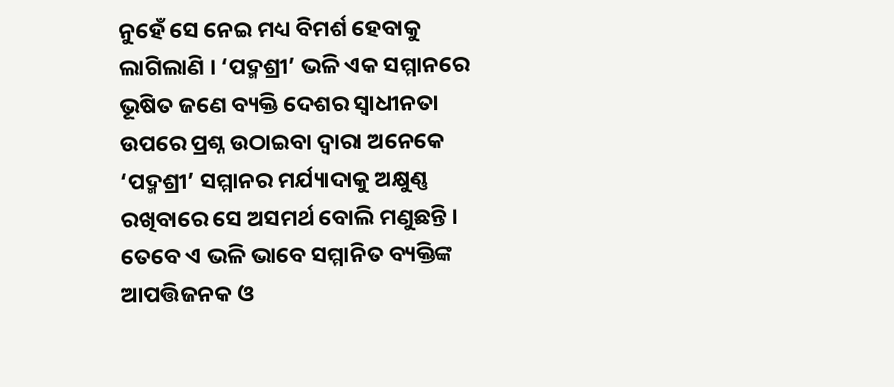ନୁହେଁ ସେ ନେଇ ମଧ୍ୟ ବିମର୍ଶ ହେବାକୁ ଲାଗିଲାଣି । ‘ପଦ୍ମଶ୍ରୀ’ ଭଳି ଏକ ସମ୍ମାନରେ ଭୂଷିତ ଜଣେ ବ୍ୟକ୍ତି ଦେଶର ସ୍ୱାଧୀନତା ଉପରେ ପ୍ରଶ୍ନ ଉଠାଇବା ଦ୍ୱାରା ଅନେକେ ‘ପଦ୍ମଶ୍ରୀ’ ସମ୍ମାନର ମର୍ଯ୍ୟାଦାକୁ ଅକ୍ଷୁଣ୍ଣ ରଖିବାରେ ସେ ଅସମର୍ଥ ବୋଲି ମଣୁଛନ୍ତି । ତେବେ ଏ ଭଳି ଭାବେ ସମ୍ମାନିତ ବ୍ୟକ୍ତିଙ୍କ ଆପତ୍ତିଜନକ ଓ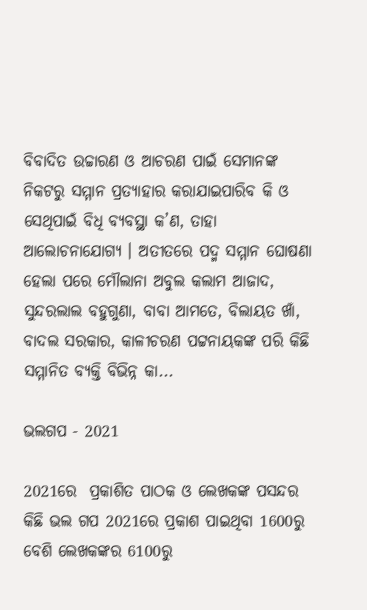ବିବାଦିତ ଉଚ୍ଚାରଣ ଓ ଆଚରଣ ପାଇଁ ସେମାନଙ୍କ ନିକଟରୁ ସମ୍ମାନ ପ୍ରତ୍ୟାହାର କରାଯାଇପାରିବ କି ଓ ସେଥିପାଇଁ ବିଧି ବ୍ୟବସ୍ଥା କ’ଣ, ତାହା ଆଲୋଚନାଯୋଗ୍ୟ । ଅତୀତରେ ପଦ୍ମ ସମ୍ମାନ ଘୋଷଣା ହେଲା ପରେ ମୌଲାନା ଅବୁଲ କଲାମ ଆଜାଦ, ସୁନ୍ଦରଲାଲ ବହୁଗୁଣା, ବାବା ଆମତେ, ବିଲାୟତ ଖାଁ, ବାଦଲ ସରକାର, କାଳୀଚରଣ ପଟ୍ଟନାୟକଙ୍କ ପରି କିଛି ସମ୍ମାନିତ ବ୍ୟକ୍ତି ବିଭିନ୍ନ କା...

ଭଲଗପ - 2021

2021ରେ  ପ୍ରକାଶିତ ପାଠକ ଓ ଲେଖକଙ୍କ ପସନ୍ଦର କିଛି ଭଲ ଗପ 2021ରେ ପ୍ରକାଶ ପାଇଥିବା 1600ରୁ ବେଶି ଲେଖକଙ୍କର 6100ରୁ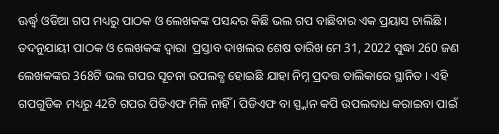ଊର୍ଦ୍ଧ୍ୱ ଓଡିଆ ଗପ ମଧ୍ୟରୁ ପାଠକ ଓ ଲେଖକଙ୍କ ପସନ୍ଦର କିଛି ଭଲ ଗପ ବାଛିବାର ଏକ ପ୍ରୟାସ ଚାଲିଛି । ତଦନୁଯାୟୀ ପାଠକ ଓ ଲେଖକଙ୍କ ଦ୍ୱାରା  ପ୍ରସ୍ତାବ ଦାଖଲର ଶେଷ ତାରିଖ ମେ 31, 2022 ସୁଦ୍ଧା 260 ଜଣ ଲେଖକଙ୍କର 368ଟି ଭଲ ଗପର ସୂଚନା ଉପଲବ୍ଧ ହୋଇଛି ଯାହା ନିମ୍ନ ପ୍ରଦତ୍ତ ତାଲିକାରେ ସ୍ଥାନିତ । ଏହି ଗପଗୁଡିକ ମଧ୍ୟରୁ 42ଟି ଗପର ପିଡିଏଫ ମିଳି ନାହିଁ । ପିଡିଏଫ ବା ସ୍ପ୍କାନ କପି ଉପଲବ୍ଦାଧ କରାଇବା ପାଇଁ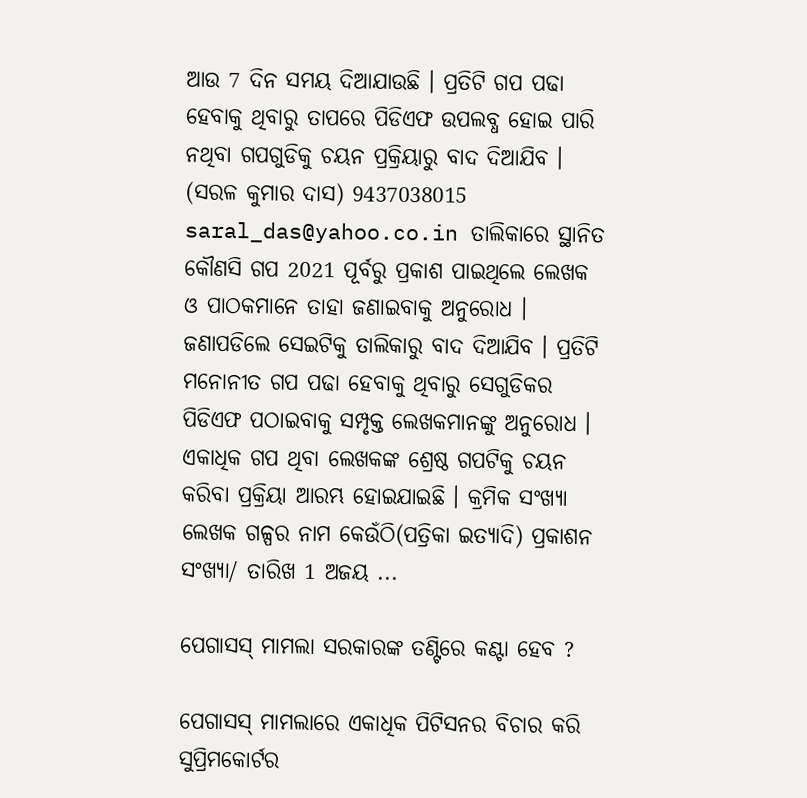ଆଉ 7 ଦିନ ସମୟ ଦିଆଯାଉଛି । ପ୍ରତିଟି ଗପ ପଢା ହେବାକୁ ଥିବାରୁ ତାପରେ ପିଡିଏଫ ଉପଲବ୍ଧ ହୋଇ ପାରି ନଥିବା ଗପଗୁଡିକୁ ଚୟନ ପ୍ରକ୍ରିୟାରୁ ବାଦ ଦିଆଯିବ । (ସରଳ କୁମାର ଦାସ) 9437038015 saral_das@yahoo.co.in ତାଲିକାରେ ସ୍ଥାନିତ କୌଣସି ଗପ 2021 ପୂର୍ବରୁ ପ୍ରକାଶ ପାଇଥିଲେ ଲେଖକ ଓ ପାଠକମାନେ ତାହା ଜଣାଇବାକୁ ଅନୁରୋଧ । ଜଣାପଡିଲେ ସେଇଟିକୁ ତାଲିକାରୁ ବାଦ ଦିଆଯିବ । ପ୍ରତିଟି ମନୋନୀତ ଗପ ପଢା ହେବାକୁ ଥିବାରୁ ସେଗୁଡିକର ପିଡିଏଫ ପଠାଇବାକୁ ସମ୍ପୃକ୍ତ ଲେଖକମାନଙ୍କୁ ଅନୁରୋଧ । ଏକାଧିକ ଗପ ଥିବା ଲେଖକଙ୍କ ଶ୍ରେଷ୍ଠ ଗପଟିକୁ ଚୟନ କରିବା ପ୍ରକ୍ରିୟା ଆରମ୍ଭ ହୋଇଯାଇଛି । କ୍ରମିକ ସଂଖ୍ୟା ଲେଖକ ଗଳ୍ପର ନାମ କେଉଁଠି(ପତ୍ରିକା ଇତ୍ୟାଦି) ପ୍ରକାଶନ ସଂଖ୍ୟା/ ତାରିଖ 1 ଅଜୟ ...

ପେଗାସସ୍ ମାମଲା ସରକାରଙ୍କ ତଣ୍ଟିରେ କଣ୍ଟା ହେବ ?

ପେଗାସସ୍ ମାମଲାରେ ଏକାଧିକ ପିଟିସନର ବିଚାର କରି ସୁପ୍ରିମକୋର୍ଟର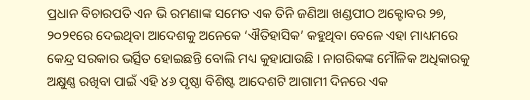ପ୍ରଧାନ ବିଚାରପତି ଏନ ଭି ରମଣାଙ୍କ ସମେତ ଏକ ତିନି ଜଣିଆ ଖଣ୍ଡପୀଠ ଅକ୍ଟୋବର ୨୭, ୨୦୨୧ରେ ଦେଇଥିବା ଆଦେଶକୁ ଅନେକେ ‘ଐତିହାସିକ’ କହୁଥିବା ବେଳେ ଏହା ମାଧ୍ୟମରେ କେନ୍ଦ୍ର ସରକାର ଭର୍ତ୍ସିତ ହୋଇଛନ୍ତି ବୋଲି ମଧ୍ୟ କୁହାଯାଉଛି । ନାଗରିକଙ୍କ ମୌଳିକ ଅଧିକାରକୁ ଅକ୍ଷୁଣ୍ଣ ରଖିବା ପାଇଁ ଏହି ୪୬ ପୃଷ୍ଠା ବିଶିଷ୍ଟ ଆଦେଶଟି ଆଗାମୀ ଦିନରେ ଏକ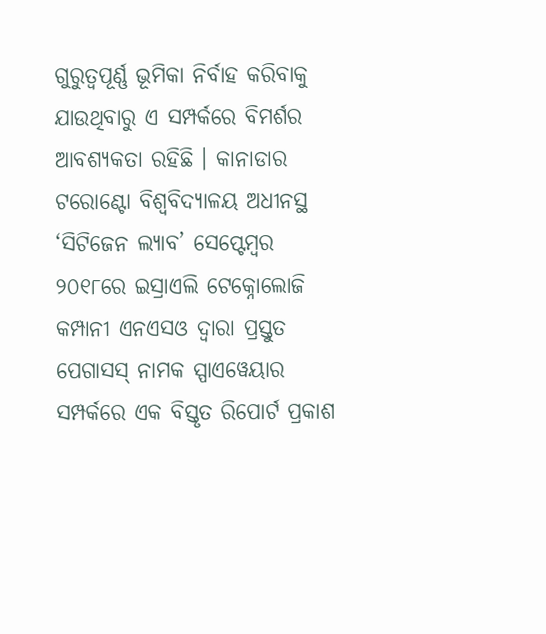ଗୁରୁତ୍ୱପୂର୍ଣ୍ଣ ଭୂମିକା ନିର୍ବାହ କରିବାକୁ ଯାଉଥିବାରୁ ଏ ସମ୍ପର୍କରେ ବିମର୍ଶର ଆବଶ୍ୟକତା ରହିଛି । କାନାଡାର ଟରୋଣ୍ଟୋ ବିଶ୍ୱବିଦ୍ୟାଳୟ ଅଧୀନସ୍ଥ ‘ସିଟିଜେନ ଲ୍ୟାବ’ ସେପ୍ଟେମ୍ୱର ୨୦୧୮ରେ ଇସ୍ରାଏଲି ଟେକ୍ନୋଲୋଜି କମ୍ପାନୀ ଏନଏସଓ ଦ୍ୱାରା ପ୍ରସ୍ତୁତ ପେଗାସସ୍ ନାମକ ସ୍ପାଏୱେୟାର ସମ୍ପର୍କରେ ଏକ ବିସ୍ତୃତ ରିପୋର୍ଟ ପ୍ରକାଶ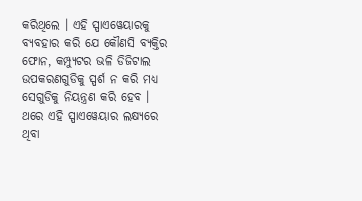କରିଥିଲେ । ଏହି ସ୍ପାଏୱେୟାରକୁ ବ୍ୟବହାର କରି ଯେ କୌଣସି ବ୍ୟକ୍ତିର ଫୋନ, କମ୍ପ୍ୟୁଟର ଭଳି ଡିଜିଟାଲ ଉପକରଣଗୁଡିକୁ ସ୍ପର୍ଶ ନ କରି ମଧ୍ୟ ସେଗୁଡିକୁ ନିୟନ୍ତ୍ରଣ କରି ହେବ । ଥରେ ଏହି ସ୍ପାଏୱେୟାର ଲକ୍ଷ୍ୟରେ ଥିବା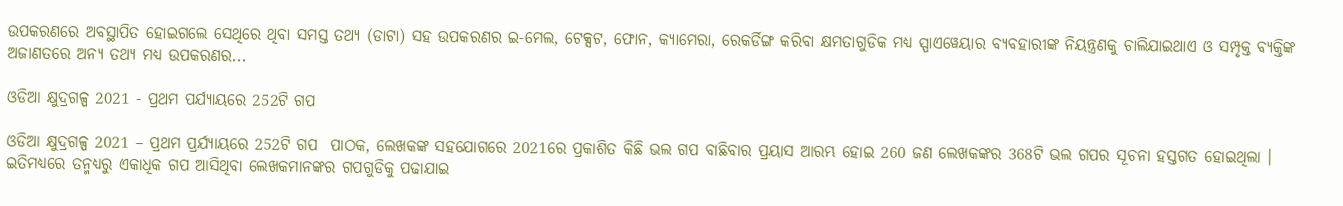ଉପକରଣରେ ଅବସ୍ଥାପିତ ହୋଇଗଲେ ସେଥିରେ ଥିବା ସମସ୍ତ ତଥ୍ୟ (ଡାଟା) ସହ ଉପକରଣର ଇ-ମେଲ, ଟେକ୍ସଟ, ଫୋନ, କ୍ୟାମେରା, ରେକର୍ଡିଙ୍ଗ କରିବା କ୍ଷମତାଗୁଡିକ ମଧ୍ୟ ସ୍ପାଏୱେୟାର ବ୍ୟବହାରୀଙ୍କ ନିୟନ୍ତ୍ରଣକୁ ଚାଲିଯାଇଥାଏ ଓ ସମ୍ପୃକ୍ତ ବ୍ୟକ୍ତିଙ୍କ ଅଜାଣତରେ ଅନ୍ୟ ତଥ୍ୟ ମଧ୍ୟ ଉପକରଣର...

ଓଡିଆ କ୍ଷୁଦ୍ରଗଳ୍ପ 2021 - ପ୍ରଥମ ପର୍ଯ୍ୟାୟରେ 252ଟି ଗପ

ଓଡିଆ କ୍ଷୁଦ୍ରଗଳ୍ପ 2021 – ପ୍ରଥମ ପ୍ରର୍ଯ୍ୟାୟରେ 252ଟି ଗପ  ପାଠକ, ଲେଖକଙ୍କ ସହଯୋଗରେ 2021ରେ ପ୍ରକାଶିତ କିଛି ଭଲ ଗପ ବାଛିବାର ପ୍ରୟାସ ଆରମ୍ଭ ହୋଇ 260 ଜଣ ଲେଖକଙ୍କର 368ଟି ଭଲ ଗପର ସୂଚନା ହସ୍ତଗତ ହୋଇଥିଲା । ଇତିମଧ୍ୟରେ ତନ୍ମଧ୍ୟରୁ ଏକାଧିକ ଗପ ଆସିଥିବା ଲେଖକମାନଙ୍କର ଗପଗୁଡିକୁ ପଢାଯାଇ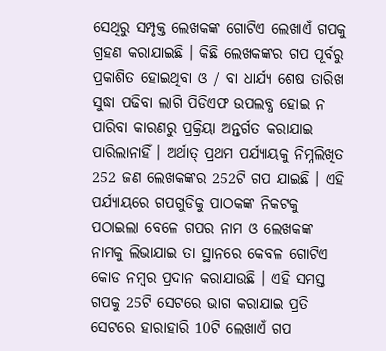ସେଥିରୁ ସମ୍ପୃକ୍ତ ଲେଖକଙ୍କ ଗୋଟିଏ ଲେଖାଏଁ ଗପକୁ ଗ୍ରହଣ କରାଯାଇଛି । କିଛି ଲେଖକଙ୍କର ଗପ ପୂର୍ବରୁ ପ୍ରକାଶିତ ହୋଇଥିବା ଓ / ବା ଧାର୍ଯ୍ୟ ଶେଷ ତାରିଖ ସୁଦ୍ଧା ପଢିବା ଲାଗି ପିଡିଏଫ ଉପଲବ୍ଧ ହୋଇ ନ ପାରିବା କାରଣରୁ ପ୍ରକ୍ରିୟା ଅନ୍ତର୍ଗତ କରାଯାଇ ପାରିଲାନାହିଁ । ଅର୍ଥାତ୍ ପ୍ରଥମ ପର୍ଯ୍ୟାୟକୁ ନିମ୍ନଲିଖିତ 252 ଜଣ ଲେଖକଙ୍କର 252ଟି ଗପ ଯାଇଛି । ଏହି ପର୍ଯ୍ୟାୟରେ ଗପଗୁଡିକୁ ପାଠକଙ୍କ ନିକଟକୁ ପଠାଇଲା ବେଳେ ଗପର ନାମ ଓ ଲେଖକଙ୍କ ନାମକୁ ଲିଭାଯାଇ ତା ସ୍ଥାନରେ କେବଳ ଗୋଟିଏ କୋଡ ନମ୍ୱର ପ୍ରଦାନ କରାଯାଉଛି । ଏହି ସମସ୍ତ ଗପକୁ 25ଟି ସେଟରେ ଭାଗ କରାଯାଇ ପ୍ରତି ସେଟରେ ହାରାହାରି 10ଟି ଲେଖାଏଁ ଗପ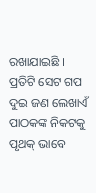ରଖାଯାଇଛି । ପ୍ରତିଟି ସେଟ ଗପ ଦୁଇ ଜଣ ଲେଖାଏଁ ପାଠକଙ୍କ ନିକଟକୁ ପୃଥକ୍ ଭାବେ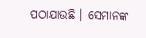ପଠାଯାଉଛି । ସେମାନଙ୍କ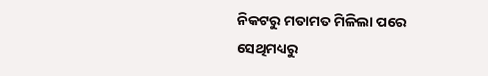ନିକଟରୁ ମତାମତ ମିଳିଲା ପରେ ସେଥିମଧ୍ୟରୁ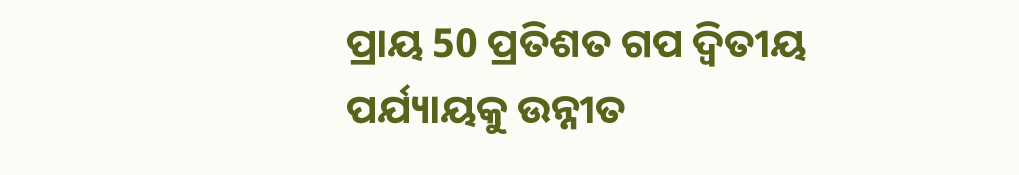ପ୍ରାୟ 50 ପ୍ରତିଶତ ଗପ ଦ୍ୱିତୀୟ ପର୍ଯ୍ୟାୟକୁ ଉନ୍ନୀତ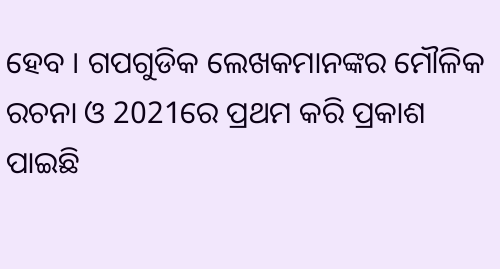ହେବ । ଗପଗୁଡିକ ଲେଖକମାନଙ୍କର ମୌଳିକ ରଚନା ଓ 2021ରେ ପ୍ରଥମ କରି ପ୍ରକାଶ ପାଇଛି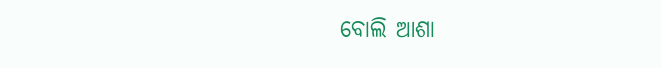ବୋଲି ଆଶା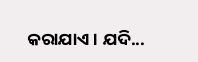କରାଯାଏ । ଯଦି...